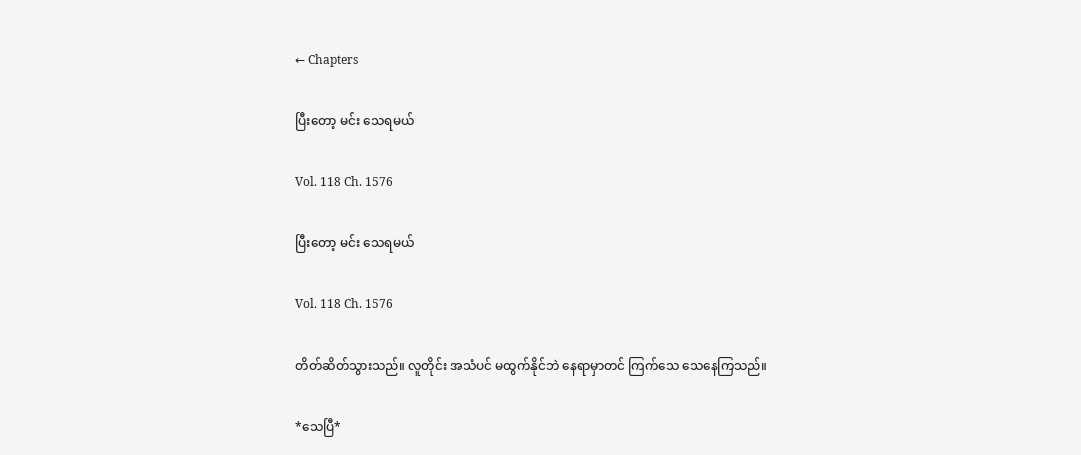← Chapters

ပြီးတော့ မင်း သေရမယ်

Vol. 118 Ch. 1576

ပြီးတော့ မင်း သေရမယ်

Vol. 118 Ch. 1576

တိတ်ဆိတ်သွားသည်။ လူတိုင်း အသံပင် မထွက်နိုင်ဘဲ နေရာမှာတင် ကြက်သေ သေနေကြသည်။

*သေပြီ*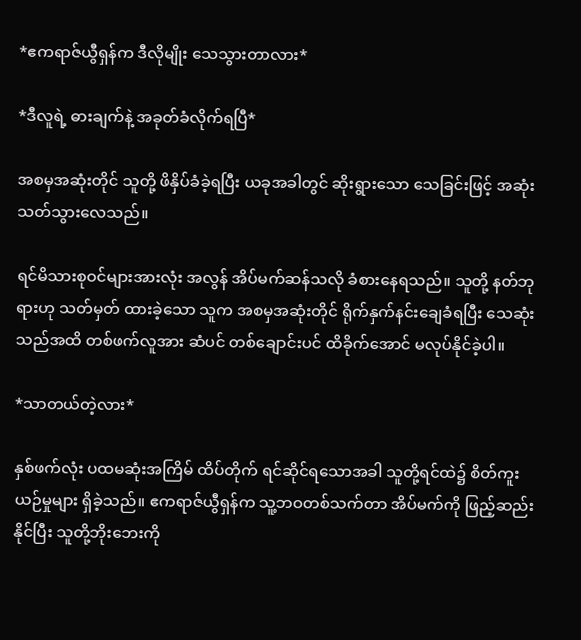*ဧကရာဇ်ယွီရှန်က ဒီလိုမျိုး သေသွားတာလား*

*ဒီလူရဲ့ ဓားချက်နဲ့ အခုတ်ခံလိုက်ရပြီ*

အစမှအဆုံးတိုင် သူတို့ ဖိနှိပ်ခံခဲ့ရပြီး ယခုအခါတွင် ဆိုးရွားသော သေခြင်းဖြင့် အဆုံးသတ်သွားလေသည်။

ရင်မိသားစုဝင်များအားလုံး အလွန် အိပ်မက်ဆန်သလို ခံစားနေရသည်။ သူတို့ နတ်ဘုရားဟု သတ်မှတ် ထားခဲ့သော သူက အစမှအဆုံးတိုင် ရိုက်နှက်နင်းချေခံရပြီး သေဆုံးသည်အထိ တစ်ဖက်လူအား ဆံပင် တစ်ချောင်းပင် ထိခိုက်အောင် မလုပ်နိုင်ခဲ့ပါ။

*သာတယ်တဲ့လား*

နှစ်ဖက်လုံး ပထမဆုံးအကြိမ် ထိပ်တိုက် ရင်ဆိုင်ရသောအခါ သူတို့ရင်ထဲ၌ စိတ်ကူးယဉ်မှုများ ရှိခဲ့သည်။ ဧကရာဇ်ယွီရှန်က သူ့ဘဝတစ်သက်တာ အိပ်မက်ကို ဖြည့်ဆည်းနိုင်ပြီး သူတို့ဘိုးဘေးကို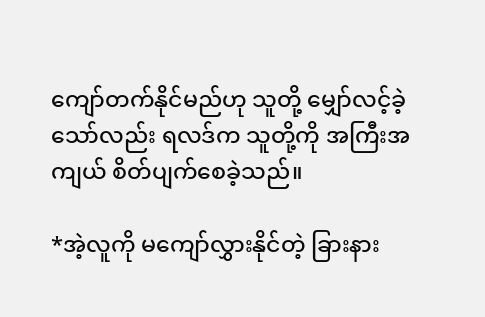ကျော်တက်နိုင်မည်ဟု သူတို့ မျှော်လင့်ခဲ့သော်လည်း ရလဒ်က သူတို့ကို အကြီးအကျယ် စိတ်ပျက်စေခဲ့သည်။

*အဲ့လူကို မကျော်လွှားနိုင်တဲ့ ခြားနား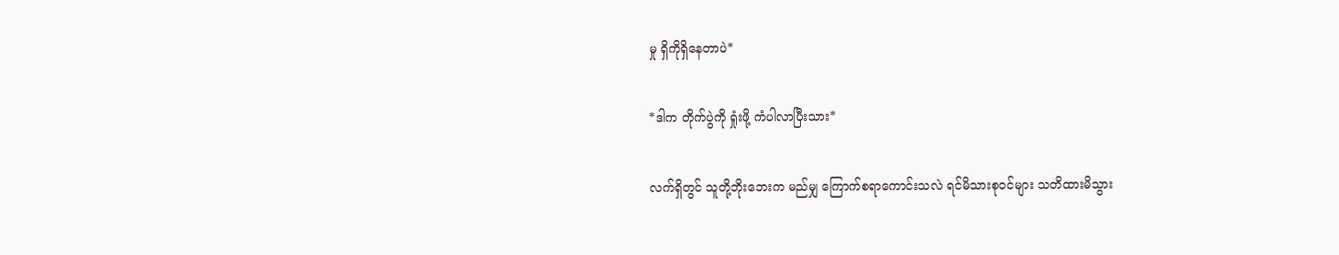မှု ရှိကိုရှိနေတာပဲ*

*ဒါက တိုက်ပွဲကို ရှုံးဖို့ ကံပါလာပြီးသား*

လက်ရှိတွင် သူတို့ဘိုးဘေးက မည်မျှ ကြောက်စရာကောင်းသလဲ ရင်မိသားစုဝင်များ သတိထားမိသွား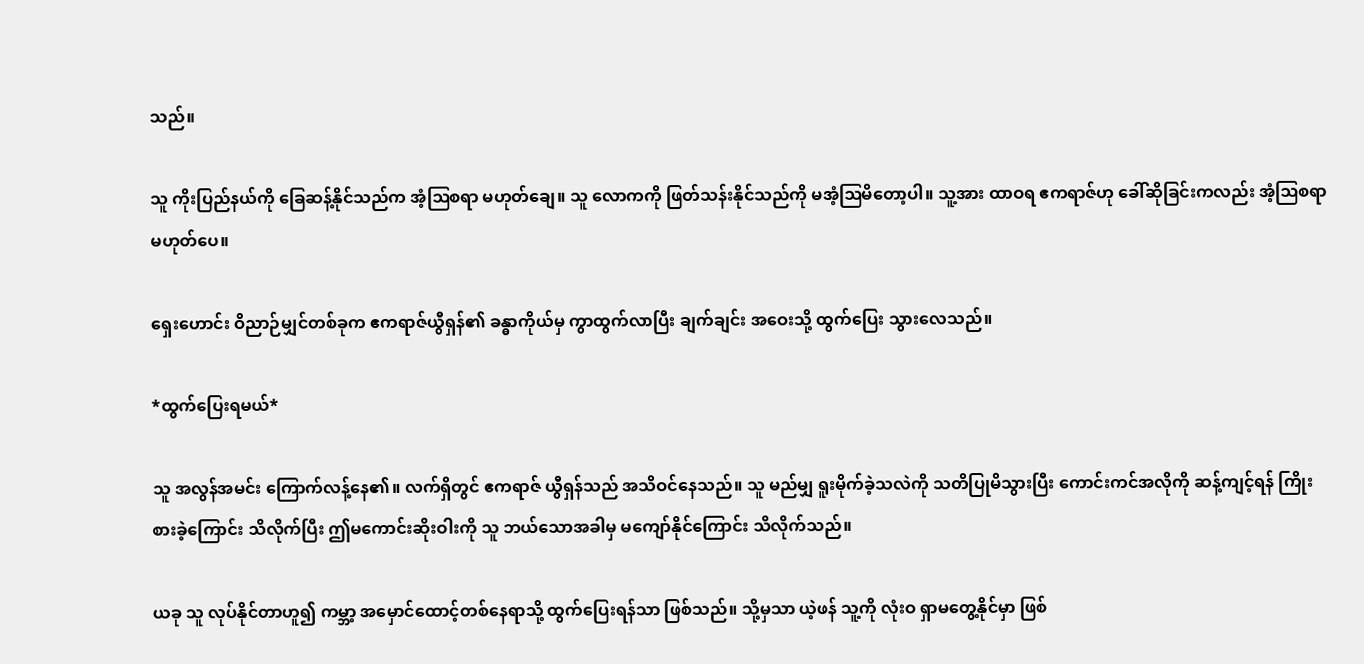သည်။

သူ ကိုးပြည်နယ်ကို ခြေဆန့်နိုင်သည်က အံ့ဩစရာ မဟုတ်ချေ။ သူ လောကကို ဖြတ်သန်းနိုင်သည်ကို မအံ့ဩမိတော့ပါ။ သူ့အား ထာဝရ ဧကရာဇ်ဟု ခေါ်ဆိုခြင်းကလည်း အံ့ဩစရာ မဟုတ်ပေ။

ရှေးဟောင်း ဝိညာဉ်မျှင်တစ်ခုက ဧကရာဇ်ယွီရှန်၏ ခန္ဓာကိုယ်မှ ကွာထွက်လာပြီး ချက်ချင်း အဝေးသို့ ထွက်ပြေး သွားလေသည်။

*ထွက်ပြေးရမယ်*

သူ အလွန်အမင်း ကြောက်လန့်နေ၏။ လက်ရှိတွင် ဧကရာဇ် ယွီရှန်သည် အသိဝင်နေသည်။ သူ မည်မျှ ရူးမိုက်ခဲ့သလဲကို သတိပြုမိသွားပြီး ကောင်းကင်အလိုကို ဆန့်ကျင့်ရန် ကြိုးစားခဲ့ကြောင်း သိလိုက်ပြီး ဤမကောင်းဆိုးဝါးကို သူ ဘယ်သောအခါမှ မကျော်နိုင်ကြောင်း သိလိုက်သည်။

ယခု သူ လုပ်နိုင်တာဟူ၍ ကမ္ဘာ့ အမှောင်ထောင့်တစ်နေရာသို့ ထွက်ပြေးရန်သာ ဖြစ်သည်။ သို့မှသာ ယဲ့ဖန် သူ့ကို လုံးဝ ရှာမတွေ့နိုင်မှာ ဖြစ်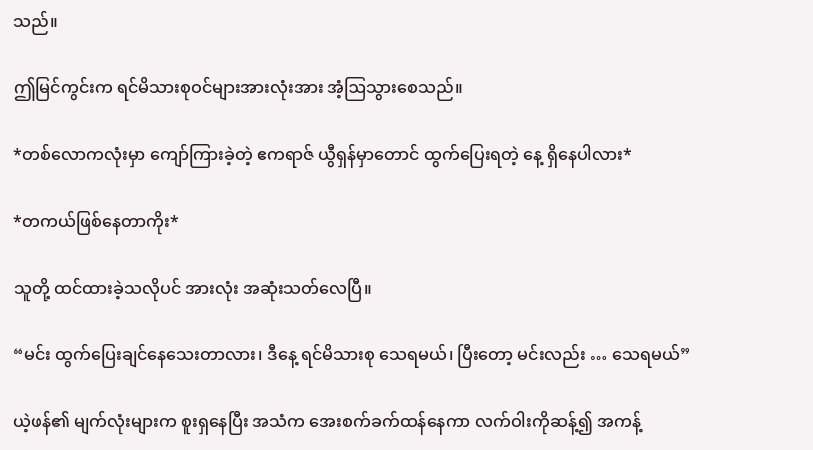သည်။

ဤမြင်ကွင်းက ရင်မိသားစုဝင်များအားလုံးအား အံ့ဩသွားစေသည်။

*တစ်လောကလုံးမှာ ကျော်ကြားခဲ့တဲ့ ဧကရာဇ် ယွီရှန်မှာတောင် ထွက်ပြေးရတဲ့ နေ့ ရှိနေပါလား*

*တကယ်ဖြစ်နေတာကိုး*

သူတို့ ထင်ထားခဲ့သလိုပင် အားလုံး အဆုံးသတ်လေပြီ။

“မင်း ထွက်ပြေးချင်နေသေးတာလား၊ ဒီနေ့ ရင်မိသားစု သေရမယ်၊ ပြီးတော့ မင်းလည်း … သေရမယ်”

ယဲ့ဖန်၏ မျက်လုံးများက စူးရှနေပြီး အသံက အေးစက်ခက်ထန်နေကာ လက်ဝါးကိုဆန့်၍ အကန့်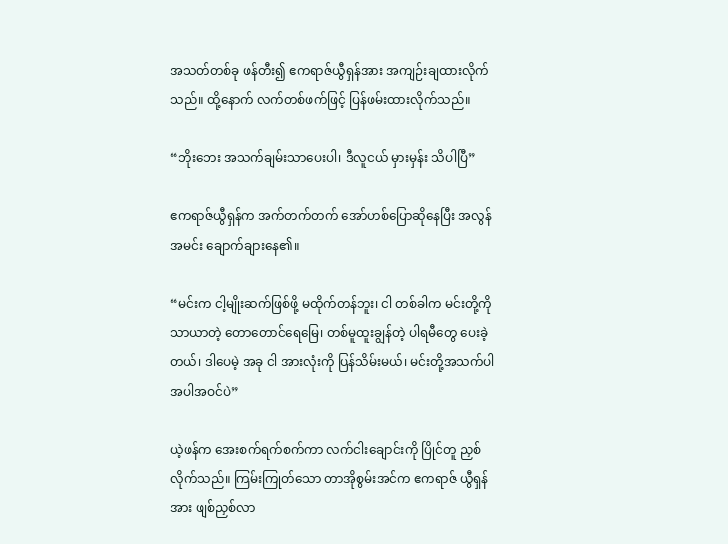အသတ်တစ်ခု ဖန်တီး၍ ဧကရာဇ်ယွီရှန်အား အကျဉ်းချထားလိုက်သည်။ ထို့နောက် လက်တစ်ဖက်ဖြင့် ပြန်ဖမ်းထားလိုက်သည်။

“ဘိုးဘေး အသက်ချမ်းသာပေးပါ၊ ဒီလူငယ် မှားမှန်း သိပါပြီ”

ဧကရာဇ်ယွီရှန်က အက်တက်တက် အော်ဟစ်ပြောဆိုနေပြီး အလွန်အမင်း ချောက်ချားနေ၏။

“မင်းက ငါ့မျိုးဆက်ဖြစ်ဖို့ မထိုက်တန်ဘူး၊ ငါ တစ်ခါက မင်းတို့ကို သာယာတဲ့ တောတောင်ရေမြေ၊ တစ်မူထူးချွန်တဲ့ ပါရမီတွေ ပေးခဲ့တယ်၊ ဒါပေမဲ့ အခု ငါ အားလုံးကို ပြန်သိမ်းမယ်၊ မင်းတို့အသက်ပါ အပါအဝင်ပဲ”

ယဲ့ဖန်က အေးစက်ရက်စက်ကာ လက်ငါးချောင်းကို ပြိုင်တူ ညှစ်လိုက်သည်။ ကြမ်းကြုတ်သော တာအိုစွမ်းအင်က ဧကရာဇ် ယွီရှန်အား ဖျစ်ညှစ်လာ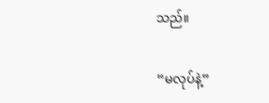သည်။

“မလုပ်နဲ့”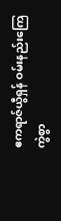ဧကရာဇ်ယွီရှန် ဝမ်းနည်းကြေကွဲစွာ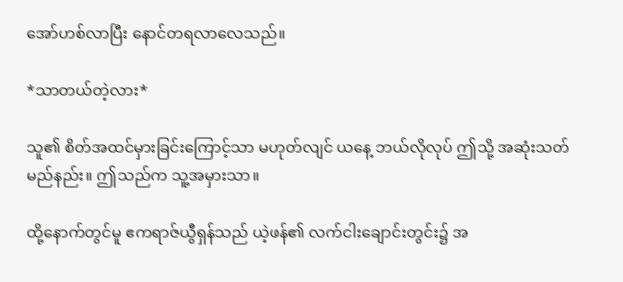အော်ဟစ်လာပြီး နောင်တရလာလေသည်။

*သာတယ်တဲ့လား*

သူ၏ စိတ်အထင်မှားခြင်းကြောင့်သာ မဟုတ်လျင် ယနေ့ ဘယ်လိုလုပ် ဤသို့ အဆုံးသတ်မည်နည်း။ ဤသည်က သူ့အမှားသာ။

ထို့နောက်တွင်မူ ဧကရာဇ်ယွီရှန်သည် ယဲ့ဖန်၏ လက်ငါးချောင်းတွင်း၌ အ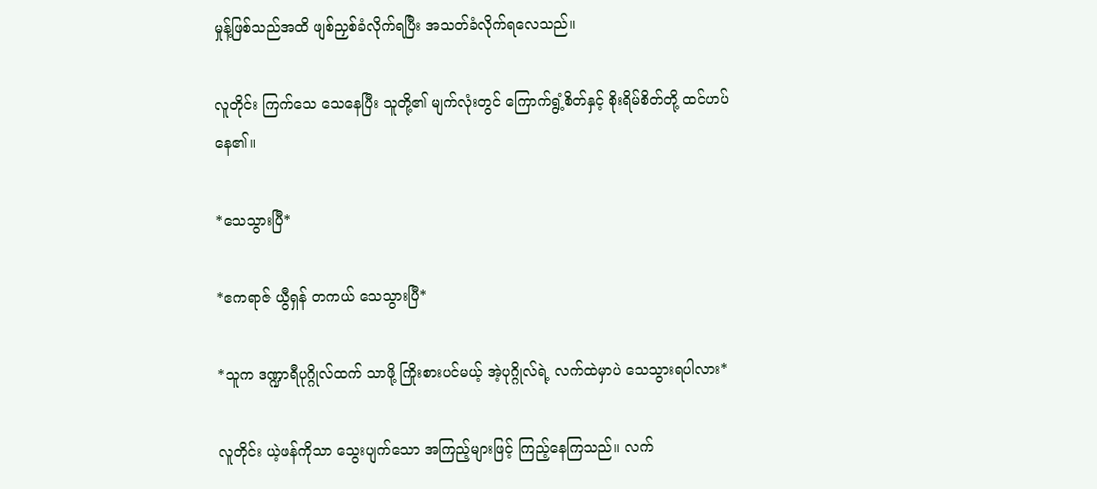မှုန့်ဖြစ်သည်အထိ ဖျစ်ညှစ်ခံလိုက်ရပြီး အသတ်ခံလိုက်ရလေသည်။

လူတိုင်း ကြက်သေ သေနေပြီး သူတို့၏ မျက်လုံးတွင် ကြောက်ရွံ့စိတ်နှင့် စိုးရိမ်စိတ်တို့ ထင်ဟပ်နေ၏။

*သေသွားပြီ*

*ဧကရာဇ် ယွီရှန် တကယ်‌ သေသွားပြီ*

*သူက ဒဏ္ဍာရီပုဂ္ဂိုလ်ထက် သာဖို့ ကြိုးစားပင်မယ့် အဲ့ပုဂ္ဂိုလ်ရဲ့ လက်ထဲမှာပဲ သေသွားရပါလား*

လူတိုင်း ယဲ့ဖန်ကိုသာ သွေးပျက်သော အကြည့်များဖြင့် ကြည့်နေကြသည်။ လက်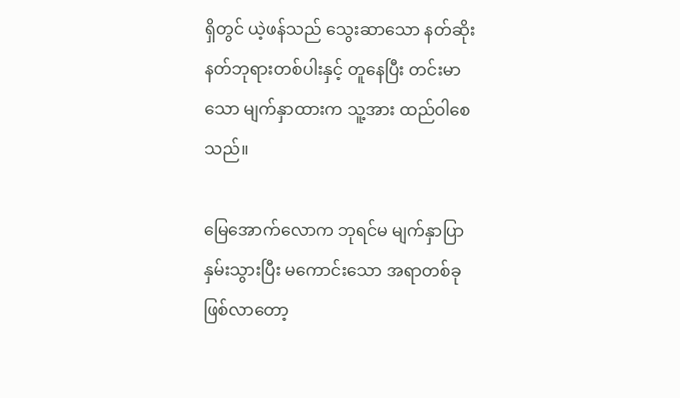ရှိတွင် ယဲ့ဖန်သည် သွေးဆာသော နတ်ဆိုး နတ်ဘုရားတစ်ပါးနှင့် တူနေပြီး တင်းမာသော မျက်နှာထားက သူ့အား ထည်ဝါစေသည်။

မြေအောက်လောက ဘုရင်မ မျက်နှာပြာနှမ်းသွားပြီး မကောင်းသော အရာတစ်ခု ဖြစ်လာတော့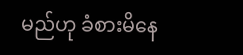မည်ဟု ခံစားမိနေ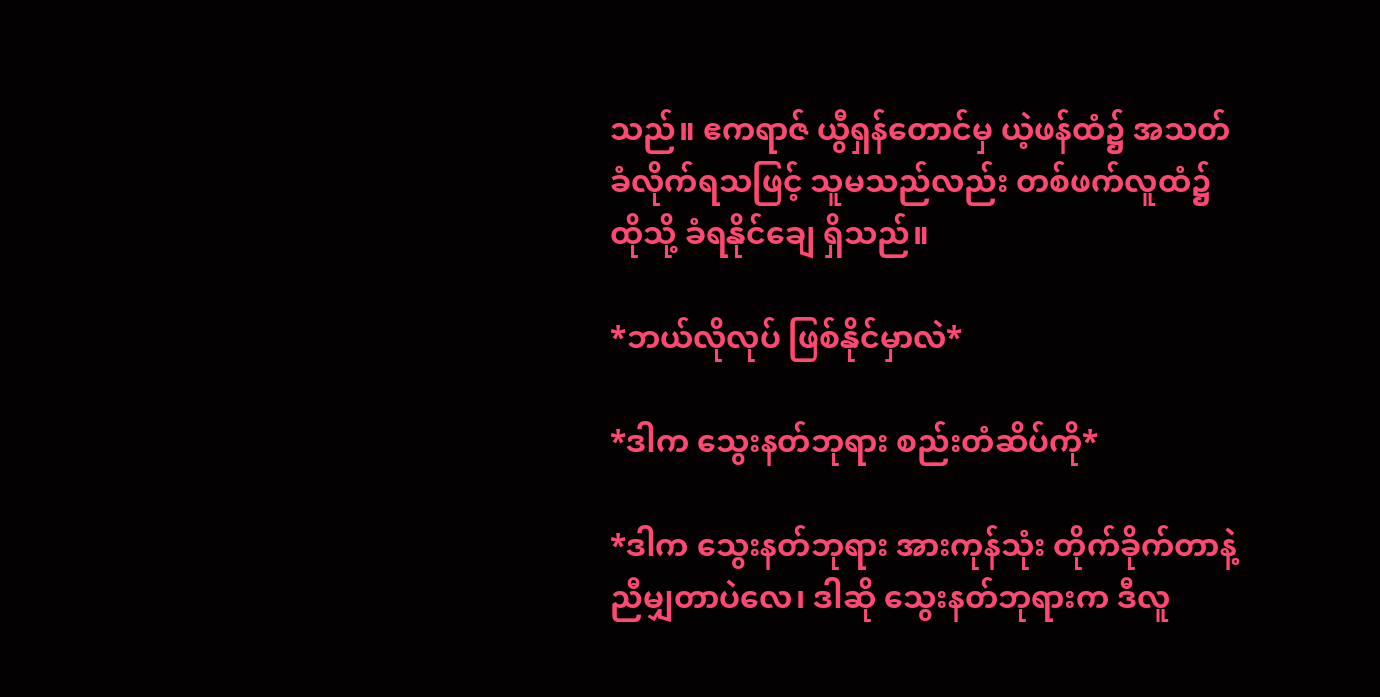သည်။ ဧကရာဇ် ယွီရှန်တောင်မှ ယဲ့ဖန်ထံ၌ အသတ်ခံလိုက်ရသဖြင့် သူမသည်လည်း တစ်ဖက်လူထံ၌ ထိုသို့ ခံရနိုင်ချေ ရှိသည်။

*ဘယ်လိုလုပ် ဖြစ်နိုင်မှာလဲ*

*ဒါက သွေးနတ်ဘုရား စည်းတံဆိပ်ကို*

*ဒါက သွေးနတ်ဘုရား အားကုန်သုံး တိုက်ခိုက်တာနဲ့ ညီမျှတာပဲလေ၊ ဒါဆို သွေးနတ်ဘုရားက ဒီလူ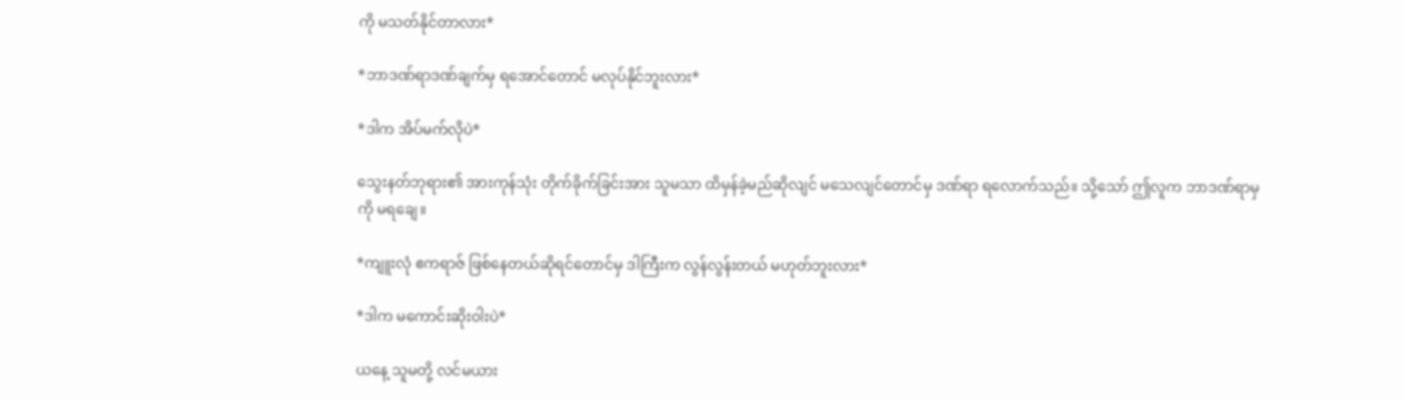ကို မသတ်နိုင်တာလား*

*ဘာဒဏ်ရာဒဏ်ချက်မှ ရအောင်တောင် မလုပ်နိုင်ဘူးလား*

*ဒါက အိပ်မက်လိုပဲ*

သွေးနတ်ဘုရား၏ အားကုန်သုံး တိုက်ခိုက်ခြင်းအား သူမသာ ထိမှန်ခဲ့မည်ဆိုလျင် မသေလျင်တောင်မှ ဒဏ်ရာ ရလောက်သည်။ သို့သော် ဤလူက ဘာဒဏ်ရာမှကို မရချေ။

*ကျူးလုံ ဧကရာဇ် ဖြစ်နေတယ်ဆိုရင်တောင်မှ ဒါကြီးက လွန်လွန်းတယ် မဟုတ်ဘူးလား*

*ဒါက မကောင်းဆိုးဝါးပဲ*

ယနေ့ သူမတို့ လင်မယား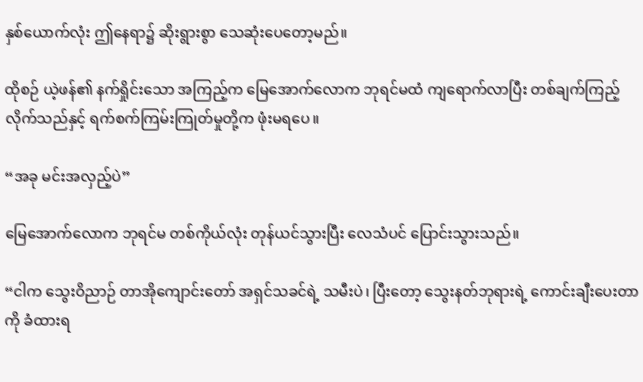နှစ်ယောက်လုံး ဤနေရာ၌ ဆိုးရွားစွာ‌ သေဆုံးပေတော့မည်။

ထိုစဉ် ယဲ့ဖန်၏ နက်ရှိုင်းသော အကြည့်က မြေအောက်လောက ဘုရင်မထံ ကျရောက်လာပြီး တစ်ချက်ကြည့် လိုက်သည်နှင့် ရက်စက်ကြမ်းကြုတ်မှုတို့က ဖုံးမရပေ။

“အခု မင်းအလှည့်ပဲ”

မြေအောက်လောက ဘုရင်မ တစ်ကိုယ်လုံး တုန်ယင်သွားပြီး လေသံပင် ပြောင်းသွားသည်။

“ငါက သွေးဝိညာဉ် တာအိုကျောင်းတော် အရှင်သခင်ရဲ့ သမီးပဲ၊ ပြီးတော့ သွေးနတ်ဘုရားရဲ့ ကောင်းချီးပေးတာကို ခံထားရ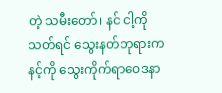တဲ့ သမီးတော်၊ နင် ငါ့ကို သတ်ရင် သွေးနတ်ဘုရားက နင့်ကို သွေးကိုက်ရာဝေဒနာ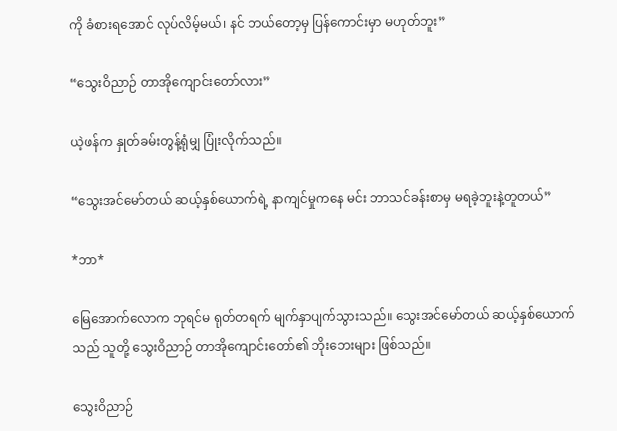ကို ခံစားရအောင် လုပ်လိမ့်မယ်၊ နင် ဘယ်တော့မှ ပြန်ကောင်းမှာ မဟုတ်ဘူး”

“သွေးဝိညာဉ် တာအိုကျောင်းတော်လား”

ယဲ့ဖန်က နှုတ်ခမ်းတွန့်ရုံမျှ ပြုံးလိုက်သည်။

“သွေးအင်မော်တယ် ဆယ့်နှစ်ယောက်ရဲ့ နာကျင်မှုကနေ မင်း ဘာသင်ခန်းစာမှ မရခဲ့ဘူးနဲ့တူတယ်”

*ဘာ*

မြေအောက်လောက ဘုရင်မ ရုတ်တရက် မျက်နှာပျက်သွားသည်။ သွေးအင်မော်တယ် ဆယ့်နှစ်ယောက်သည် သူတို့ သွေးဝိညာဉ် တာအိုကျောင်းတော်၏ ဘိုးဘေးများ ဖြစ်သည်။

သွေးဝိညာဉ်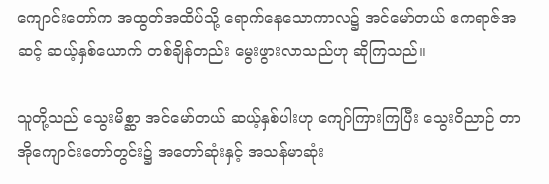ကျောင်းတော်က အထွတ်အထိပ်သို့ ရောက်နေသောကာလ၌ အင်မော်တယ် ဧကရာဇ်အဆင့် ဆယ့်နှစ်ယောက် တစ်ချိန်တည်း မွေးဖွားလာသည်ဟု ဆိုကြသည်။

သူတို့သည် သွေးမိစ္ဆာ အင်မော်တယ် ဆယ့်နှစ်ပါးဟု ကျော်ကြားကြပြီး သွေးဝိညာဉ် တာအိုကျောင်းတော်တွင်း၌ အတော်ဆုံးနှင့် အသန်မာဆုံး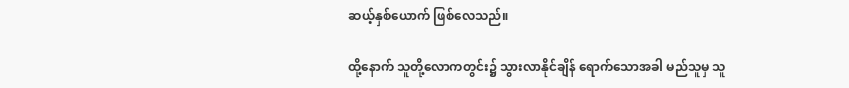ဆယ့်နှစ်ယောက် ဖြစ်လေသည်။

ထို့နောက် သူတို့လောကတွင်း၌ သွားလာနိုင်ချိန် ရောက်သောအခါ မည်သူမှ သူ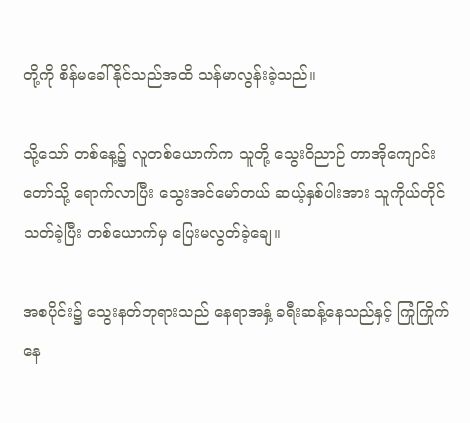တို့ကို စိန်မခေါ်နိုင်သည်အထိ သန်မာလွန်းခဲ့သည်။

သို့သော် တစ်နေ့၌ လူတစ်ယောက်က သူတို့ သွေးဝိညာဉ် တာအိုကျောင်းတော်သို့ ရောက်လာပြီး သွေးအင်မော်တယ် ဆယ့်နှစ်ပါးအား သူကိုယ်တိုင် သတ်ခဲ့ပြီး တစ်ယောက်မှ ပြေးမလွတ်ခဲ့ချေ။

အစပိုင်း၌ သွေးနတ်ဘုရားသည် နေရာအနှံ့ ခရီးဆန့်နေသည်နှင့် ကြုံကြိုက်နေ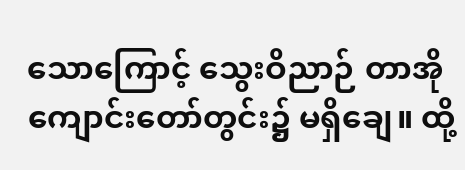သောကြောင့် သွေးဝိညာဉ် တာအိုကျောင်းတော်တွင်း၌ မရှိချေ။ ထို့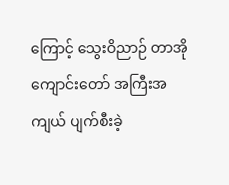ကြောင့် သွေးဝိညာဉ် တာအိုကျောင်းတော် အကြီးအကျယ် ပျက်စီးခဲ့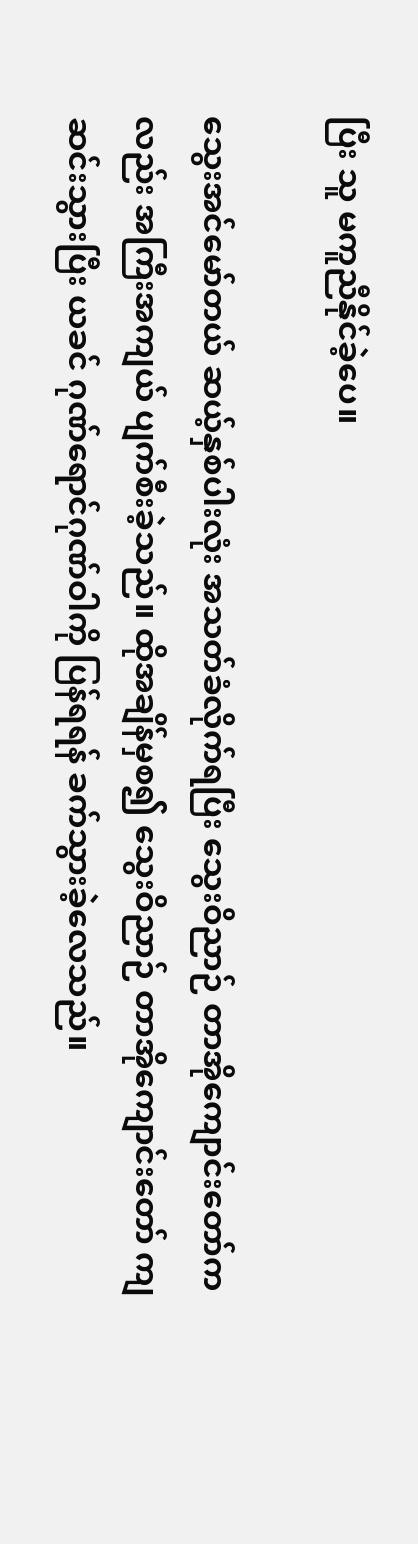ပြီး သူ မကူညီနိုင်ခဲ့ပေ။

သွေးအင်မော်တယ် ဆယ့်နှစ်ပါးလုံး အသတ်ခံလိုက်ရပြီး သွေးဝိညာဉ် တာအိုကျောင်းတော်ကလည်း အကြီးအကျယ် ပျက်စီးခဲ့သည်။ ထိုအချိန်မှစ၍ သွေးဝိညာဉ် တာအိုကျောင်းတော် ကျဆင်းသွားပြီး ယခင် ဂုဏ်ရောင်ဂုဏ်ဝါကို ပြန်ရရန် ခက်သွားခဲ့လေသည်။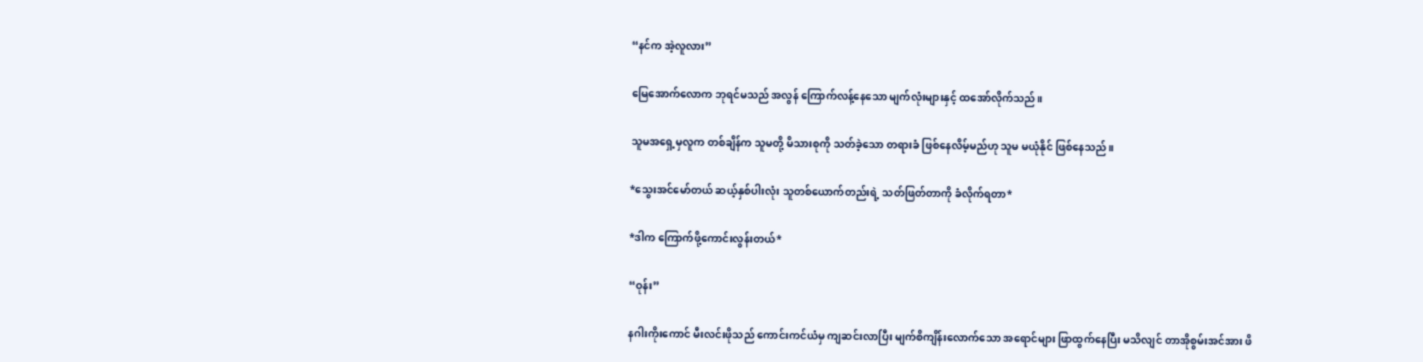“နင်က အဲ့လူလား”

မြေအောက်လောက ဘုရင်မသည် အလွန် ကြောက်လန့်နေသော မျက်လုံးများနှင့် ထအော်လိုက်သည်။

သူမအရှေ့မှလူက တစ်ချိန်က သူမတို့ မိသားစုကို သတ်ခဲ့သော တရားခံ ဖြစ်နေလိမ့်မည်ဟု သူမ မယုံနိုင် ဖြစ်နေသည်။

*သွေးအင်မော်တယ် ဆယ့်နှစ်ပါးလုံး သူတစ်ယောက်တည်းရဲ့ သတ်ဖြတ်တာကို ခံလိုက်ရတာ*

*ဒါက ကြောက်ဖို့ကောင်းလွန်းတယ်*

“ဝုန်း”

နဂါးကိုးကောင် မီးလင်းဖိုသည် ကောင်းကင်ယံမှ ကျဆင်းလာပြီး မျက်စိကျိန်းလောက်သော အရောင်များ ဖြာထွက်နေပြီး မသိလျင် တာအိုစွမ်းအင်အား ဖိ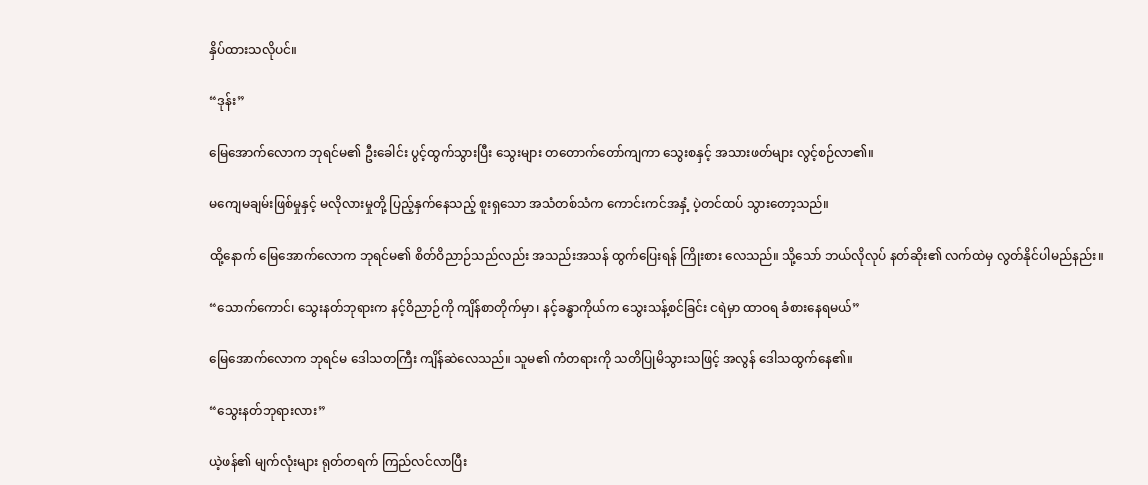နှိပ်ထားသလိုပင်။

“ဒုန်း”

မြေအောက်လောက ဘုရင်မ၏ ဦးခေါင်း ပွင့်ထွက်သွားပြီး သွေးများ တတောက်တော်ကျကာ သွေးစနှင့် အသားဖတ်များ လွင့်စဉ်လာ၏။

မကျေမချမ်းဖြစ်မှုနှင့် မလိုလားမှုတို့ ပြည့်နှက်နေသည့် စူးရှသော အသံတစ်သံက ကောင်းကင်အနှံ့ ပဲ့တင်ထပ် သွားတော့သည်။

ထို့နောက် မြေအောက်လောက ဘုရင်မ၏ စိတ်ဝိညာဉ်သည်လည်း အသည်းအသန် ထွက်ပြေးရန် ကြိုးစား လေသည်။ သို့သော် ဘယ်လိုလုပ် နတ်ဆိုး၏ လက်ထဲမှ လွတ်နိုင်ပါမည်နည်း။

“သောက်ကောင်၊ သွေးနတ်ဘုရားက နင့်ဝိညာဉ်ကို ကျိန်စာတိုက်မှာ၊ နင့်ခန္ဓာကိုယ်က သွေးသန့်စင်ခြင်း ငရဲမှာ ထာဝရ ခံစားနေရမယ်”

မြေအောက်လောက ဘုရင်မ ဒေါသတကြီး ကျိန်ဆဲလေသည်။ သူမ၏ ကံတရားကို သတိပြုမိသွားသဖြင့် အလွန် ဒေါသထွက်နေ၏။

“သွေးနတ်ဘုရားလား”

ယဲ့ဖန်၏ မျက်လုံးများ ရုတ်တရက် ကြည်လင်လာပြီး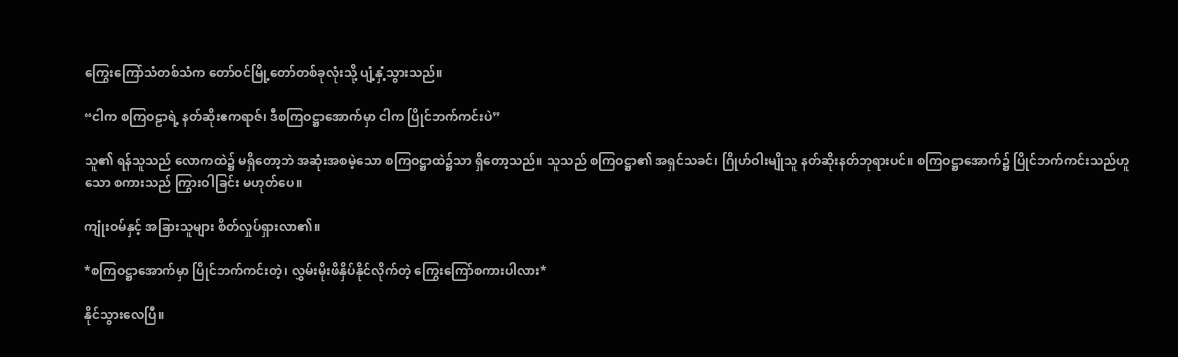ကြွေးကြော်သံတစ်သံက တော်ဝင်မြို့တော်တစ်ခုလုံးသို့ ပျံ့နှံ့သွားသည်။

“ငါက စကြဝဠာရဲ့ နတ်ဆိုးဧကရာဇ်၊ ဒီစကြဝဋ္ဌာအောက်မှာ ငါက ပြိုင်ဘက်ကင်းပဲ”

သူ၏ ရန်သူသည် လောကထဲ၌ မရှိတော့ဘဲ အဆုံးအစမဲ့သော စကြဝဋ္ဌာထဲ၌သာ ရှိတော့သည်။ သူသည် စကြဝဋ္ဌာ၏ အရှင်သခင်၊ ဂြိုဟ်ဝါးမျိုသူ နတ်ဆိုးနတ်ဘုရားပင်။ စကြဝဋ္ဌာအောက်၌ ပြိုင်ဘက်ကင်းသည်ဟူသော စကားသည် ကြွားဝါခြင်း မဟုတ်ပေ။

ကျုံးဝမ်နှင့် အခြားသူများ စိတ်လှုပ်ရှားလာ၏။

*စကြဝဋ္ဌာအောက်မှာ ပြိုင်ဘက်ကင်းတဲ့၊ လွှမ်းမိုးဖိနှိပ်နိုင်လိုက်တဲ့ ကြွေးကြော်စကားပါလား*

နိုင်သွားလေပြီ။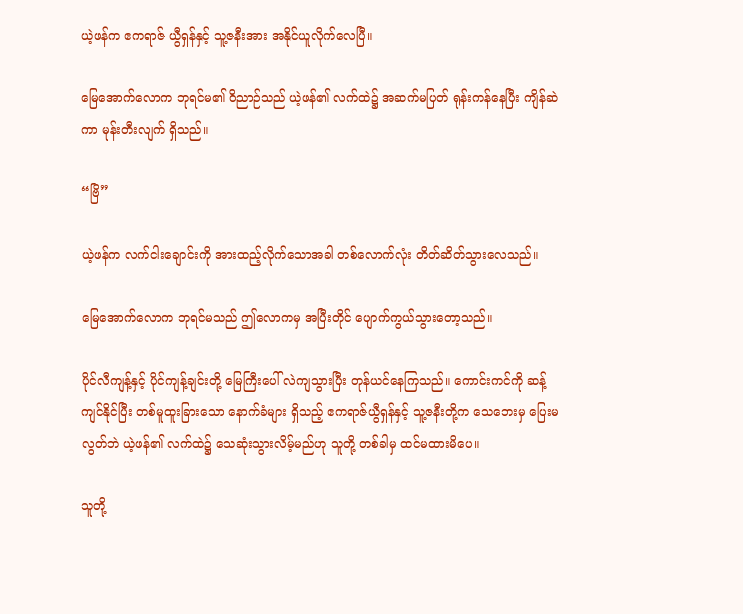ယဲ့ဖန်က ဧကရာဇ် ယွီရှန်နှင့် သူ့ဇနီးအား အနိုင်ယူလိုက်လေပြီ။

မြေအောက်လောက ဘုရင်မ၏ ဝိညာဉ်သည် ယဲ့ဖန်၏ လက်ထဲ၌ အဆက်မပြတ် ရုန်းကန်နေပြီး ကျိန်ဆဲကာ မုန်းတီးလျက် ရှိသည်။

“ဗြိ”

ယဲ့ဖန်က လက်ငါးချောင်းကို အားထည့်လိုက်သောအခါ တစ်လောက်လုံး တိတ်ဆိတ်သွားလေသည်။

မြေအောက်လောက ဘုရင်မသည် ဤလောကမှ အပြီးတိုင် ပျောက်ကွယ်သွားတော့သည်။

ပိုင်လီကျန့်နှင့် ပိုင်ကျန့်ချင်းတို့ မြေကြီးပေါ် လဲကျသွားပြီး တုန်ယင်နေကြသည်။ ကောင်းကင်ကို ဆန့်ကျင်နိုင်ပြီး တစ်မူထူးခြားသော နောက်ခံများ ရှိသည့် ဧကရာဇ်ယွီရှန်နှင့် သူ့ဇနီးတို့က သေဘေးမှ ပြေးမလွတ်ဘဲ ယဲ့ဖန်၏ လက်ထဲ၌ သေဆုံးသွားလိမ့်မည်ဟု သူတို့ တစ်ခါမှ ထင်မထားမိပေ။

သူတို့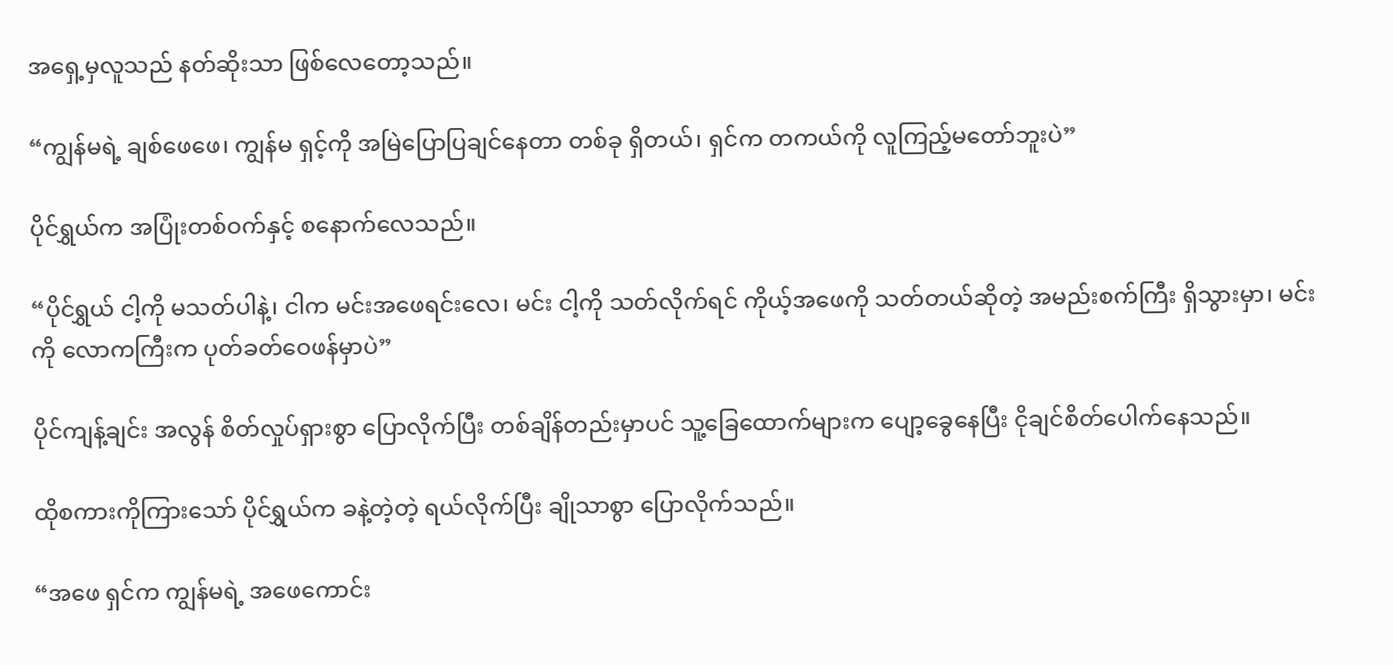အရှေ့မှလူသည် နတ်ဆိုးသာ ဖြစ်လေတော့သည်။

“ကျွန်မရဲ့ ချစ်ဖေဖေ၊ ကျွန်မ ရှင့်ကို အမြဲပြောပြချင်နေတာ တစ်ခု ရှိတယ်၊ ရှင်က တကယ်ကို လူကြည့်မတော်ဘူးပဲ”

ပိုင်ရွှယ်က အပြုံးတစ်ဝက်နှင့် စနောက်လေသည်။

“ပိုင်ရွှယ် ငါ့ကို မသတ်ပါနဲ့၊ ငါက မင်းအဖေရင်းလေ၊ မင်း ငါ့ကို သတ်လိုက်ရင် ကိုယ့်အဖေကို သတ်တယ်ဆိုတဲ့ အမည်းစက်ကြီး ရှိသွားမှာ၊ မင်းကို လောကကြီးက ပုတ်ခတ်ဝေဖန်မှာပဲ”

ပိုင်ကျန့်ချင်း အလွန် စိတ်လှုပ်ရှားစွာ ပြောလိုက်ပြီး တစ်ချိန်တည်းမှာပင် သူ့ခြေထောက်များက ပျော့ခွေနေပြီး ငိုချင်စိတ်ပေါက်နေသည်။

ထိုစကားကိုကြားသော် ပိုင်ရွှယ်က ခနဲ့တဲ့တဲ့ ရယ်လိုက်ပြီး ချိုသာစွာ ပြောလိုက်သည်။

“အဖေ ရှင်က ကျွန်မရဲ့ အဖေကောင်း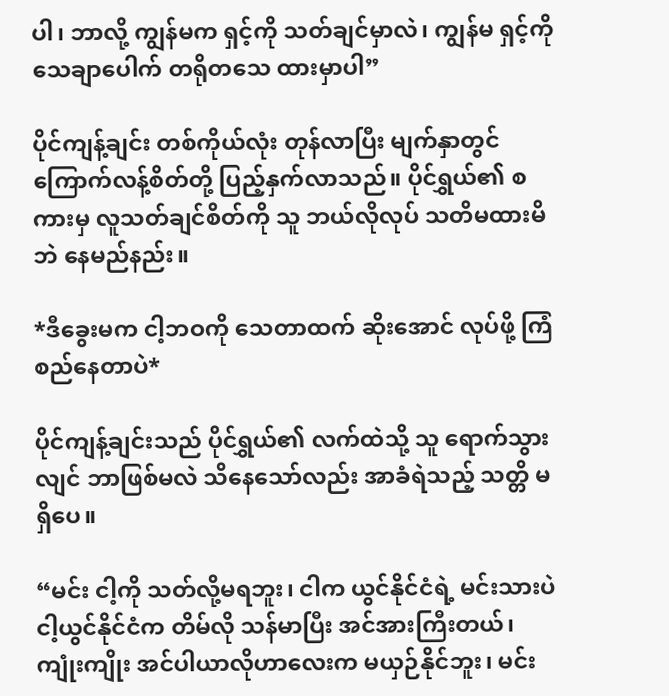ပါ၊ ဘာလို့ ကျွန်မက ရှင့်ကို သတ်ချင်မှာလဲ၊ ကျွန်မ ရှင့်ကို သေချာပေါက် တရိုတသေ ထားမှာပါ”

ပိုင်ကျန့်ချင်း တစ်ကိုယ်လုံး တုန်လာပြီး မျက်နှာတွင် ကြောက်လန့်စိတ်တို့ ပြည့်နှက်လာသည်။ ပိုင်ရွှယ်၏ စကားမှ လူသတ်ချင်စိတ်ကို သူ ဘယ်လိုလုပ် သတိမထားမိဘဲ နေမည်နည်း။

*ဒီခွေးမက ငါ့ဘဝကို သေတာထက် ဆိုးအောင် လုပ်ဖို့ ကြံစည်နေတာပဲ*

ပိုင်ကျန့်ချင်းသည် ပိုင်ရွှယ်၏ လက်ထဲသို့ သူ ရောက်သွားလျင် ဘာဖြစ်မလဲ သိနေသော်လည်း အာခံရဲသည့် သတ္တိ မရှိပေ။

“မင်း ငါ့ကို သတ်လို့မရဘူး၊ ငါက ယွင်နိုင်ငံရဲ့ မင်းသားပဲ ငါ့ယွင်နိုင်ငံက တိမ်လို သန်မာပြီး အင်အားကြီးတယ်၊ ကျုံးကျိုး အင်ပါယာလိုဟာလေးက မယှဉ်နိုင်ဘူး၊ မင်း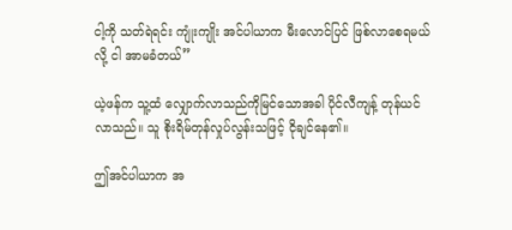ငါ့ကို သတ်ရဲရင်း ကျုံးကျိုး အင်ပါယာက မီးလောင်ပြင် ဖြစ်လာစေရမယ်လို့ ငါ အာမခံတယ်”

ယဲ့ဖန်က သူ့ထံ လျှောက်လာသည်ကိုမြင်သောအခါ ပိုင်လီကျန့် တုန်ယင်လာသည်။ သူ စိုးရိမ်တုန်လှုပ်လွန်းသဖြင့် ငိုချင်နေ၏။

ဤအင်ပါယာက အ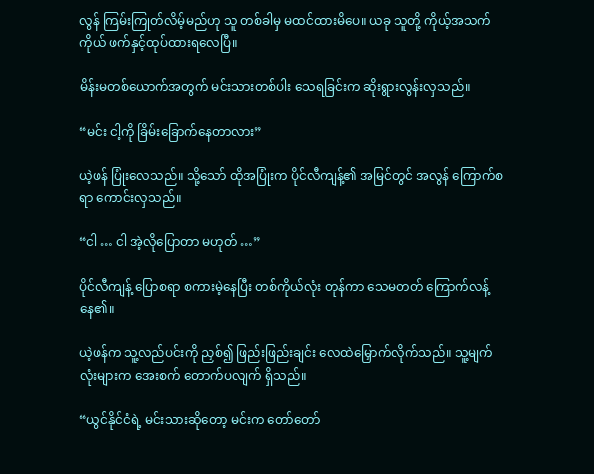လွန် ကြမ်းကြုတ်လိမ့်မည်ဟု သူ တစ်ခါမှ မထင်ထားမိပေ။ ယခု သူတို့ ကိုယ့်အသက်ကိုယ် ဖက်နှင့်ထုပ်ထားရလေပြီ။

မိန်းမတစ်ယောက်အတွက် မင်းသားတစ်ပါး သေရခြင်းက ဆိုးရွားလွန်းလှသည်။

“မင်း ငါ့ကို ခြိမ်းခြောက်နေတာလား”

ယဲ့ဖန် ပြုံးလေသည်။ သို့သော် ထိုအပြုံးက ပိုင်လီကျန့်၏ အမြင်တွင် အလွန် ကြောက်စရာ ကောင်းလှသည်။

“ငါ … ငါ အဲ့လိုပြောတာ မဟုတ် …”

ပိုင်လီကျန့် ပြောစရာ စကားမဲ့နေပြီး တစ်ကိုယ်လုံး တုန်ကာ သေမတတ် ကြောက်လန့်နေ၏။

ယဲ့ဖန်က သူ့လည်ပင်းကို ညှစ်၍ ဖြည်းဖြည်းချင်း လေထဲမြှောက်လိုက်သည်။ သူ့မျက်လုံးများက အေးစက် တောက်ပလျက် ရှိသည်။

“ယွင်နိုင်ငံရဲ့ မင်းသားဆိုတော့ မင်းက တော်တော်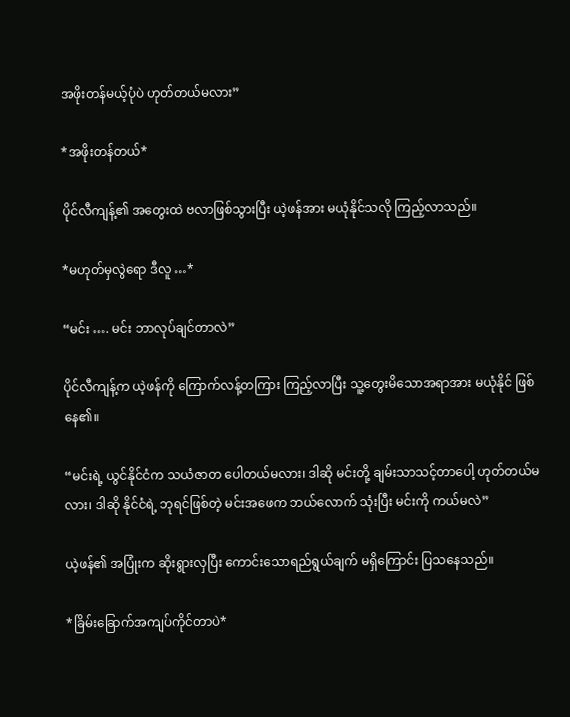အဖိုးတန်မယ့်ပုံပဲ ဟုတ်တယ်မလား”

*အဖိုးတန်တယ်*

ပိုင်လီကျန့်၏ အတွေးထဲ ဗလာဖြစ်သွားပြီး ယဲ့ဖန်အား မယုံနိုင်သလို ကြည့်လာသည်။

*မဟုတ်မှလွဲရော ဒီလူ …*

“မင်း …. မင်း ဘာလုပ်ချင်တာလဲ”

ပိုင်လီကျန့်က ယဲ့ဖန်ကို ကြောက်လန့်တကြား ကြည့်လာပြီး သူ့တွေးမိသောအရာအား မယုံနိုင် ဖြစ်နေ၏။

“မင်းရဲ့ ယွင်နိုင်ငံက သယံဇာတ ပေါတယ်မလား၊ ဒါဆို မင်းတို့ ချမ်းသာသင့်တာပေါ့ ဟုတ်တယ်မလား၊ ဒါဆို နိုင်ငံရဲ့ ဘုရင်ဖြစ်တဲ့ မင်းအဖေက ဘယ်လောက် သုံးပြီး မင်းကို ကယ်မလဲ”

ယဲ့ဖန်၏ အပြုံးက ဆိုးရွားလှပြီး‌ ကောင်းသောရည်ရွယ်ချက် မရှိကြောင်း ပြသနေသည်။

*ခြိမ်းခြောက်အကျပ်ကိုင်တာပဲ*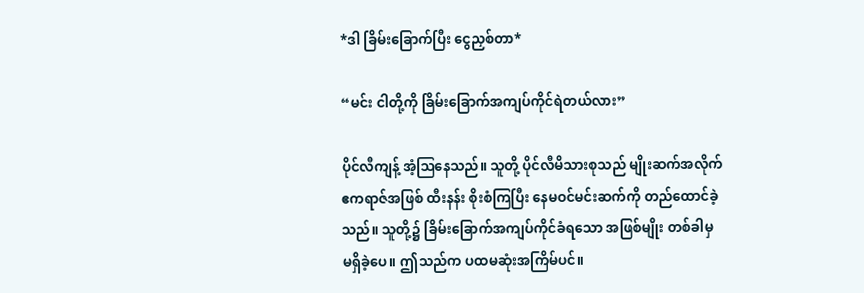*ဒါ ခြိမ်းခြောက်ပြီး ငွေညှစ်တာ*

“မင်း ငါတို့ကို ခြိမ်းခြောက်အကျပ်ကိုင်ရဲတယ်လား”

ပိုင်လီကျန့် အံ့ဩနေသည်။ သူတို့ ပိုင်လီမိသားစုသည် မျိုးဆက်အလိုက် ဧကရာဇ်အဖြစ် ထီးနန်း စိုးစံကြပြီး နေမဝင်မင်းဆက်ကို တည်ထောင်ခဲ့သည်။ သူတို့၌ ခြိမ်းခြောက်အကျပ်ကိုင်ခံရသော အဖြစ်မျိုး တစ်ခါမှ မရှိခဲ့ပေ။ ဤသည်က ပထမဆုံးအကြိမ်ပင်။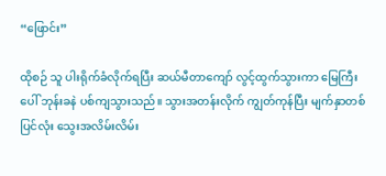“ဖြောင်း”

ထိုစဉ် သူ ပါးရိုက်ခံလိုက်ရပြီး ဆယ်မီတာကျော် လွင့်ထွက်သွားကာ မြေကြီးပေါ် ဘုန်းခနဲ ပစ်ကျသွားသည်။ သွားအတန်းလိုက် ကျွတ်ကုန်ပြီး မျက်နှာတစ်ပြင်လုံး သွေးအလိမ်းလိမ်း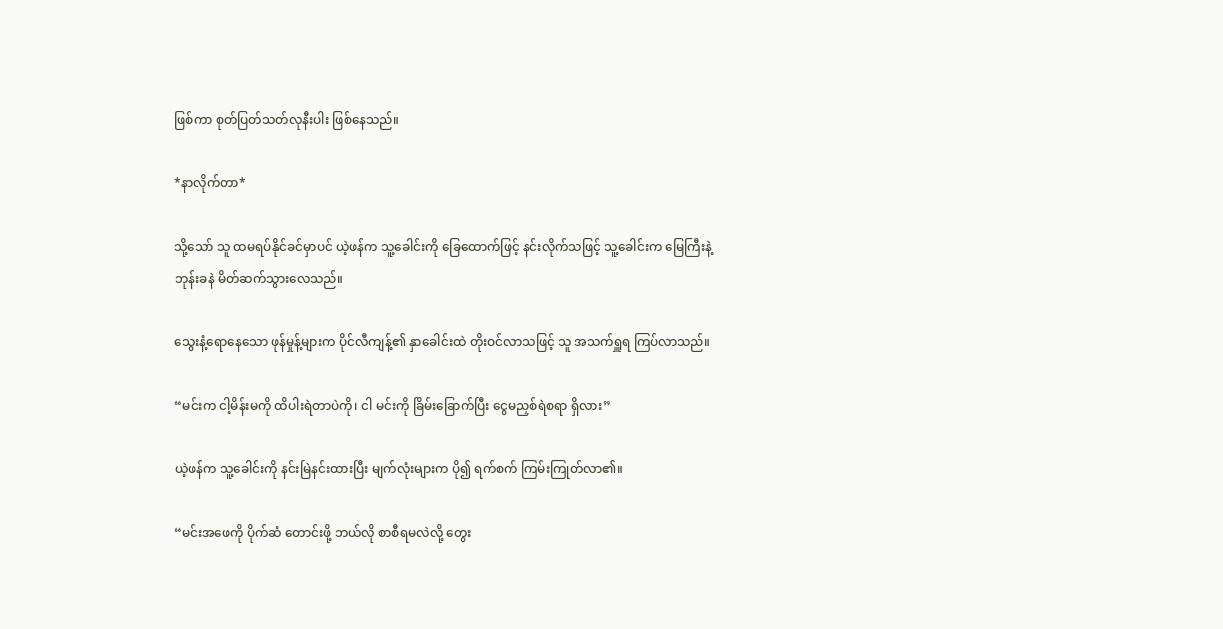ဖြစ်ကာ စုတ်ပြတ်သတ်လုနီးပါး ဖြစ်နေသည်။

*နာလိုက်တာ*

သို့သော် သူ ထမရပ်နိုင်ခင်မှာပင် ယဲ့ဖန်က သူ့ခေါင်းကို ခြေထောက်ဖြင့် နင်းလိုက်သဖြင့် သူ့ခေါင်းက မြေကြီးနဲ့ ဘုန်းခနဲ မိတ်ဆက်သွားလေသည်။

သွေးနံ့ရောနေသော ဖုန်မှုန့်များက ပိုင်လီကျန့်၏ နှာခေါင်းထဲ တိုးဝင်လာသဖြင့် သူ အသက်ရှူရ ကြပ်လာသည်။

“မင်းက ငါ့မိန်းမကို ထိပါးရဲတာပဲကို၊ ငါ မင်းကို ခြိမ်းခြောက်ပြီး ငွေမညှစ်ရဲစရာ ရှိလား”

ယဲ့ဖန်က သူ့ခေါင်းကို နင်းမြဲနင်းထားပြီး မျက်လုံးများက ပို၍ ရက်စက် ကြမ်းကြုတ်လာ၏။

“မင်းအဖေကို ပိုက်ဆံ တောင်းဖို့ ဘယ်လို စာစီရမလဲလို့ တွေး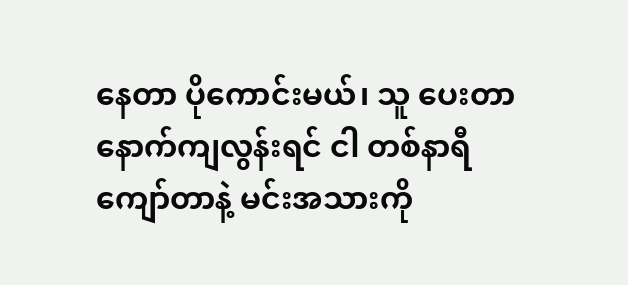နေတာ ပိုကောင်းမယ်၊ သူ ပေးတာ နောက်ကျလွန်းရင် ငါ တစ်နာရီကျော်တာနဲ့ မင်းအသားကို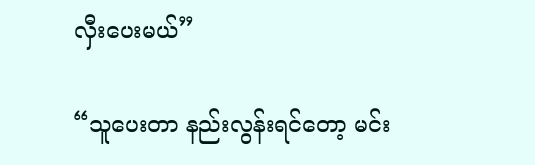လှီးပေးမယ်”

“သူပေးတာ နည်းလွန်းရင်တော့ မင်း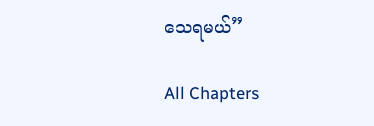သေရမယ်”

All Chapters